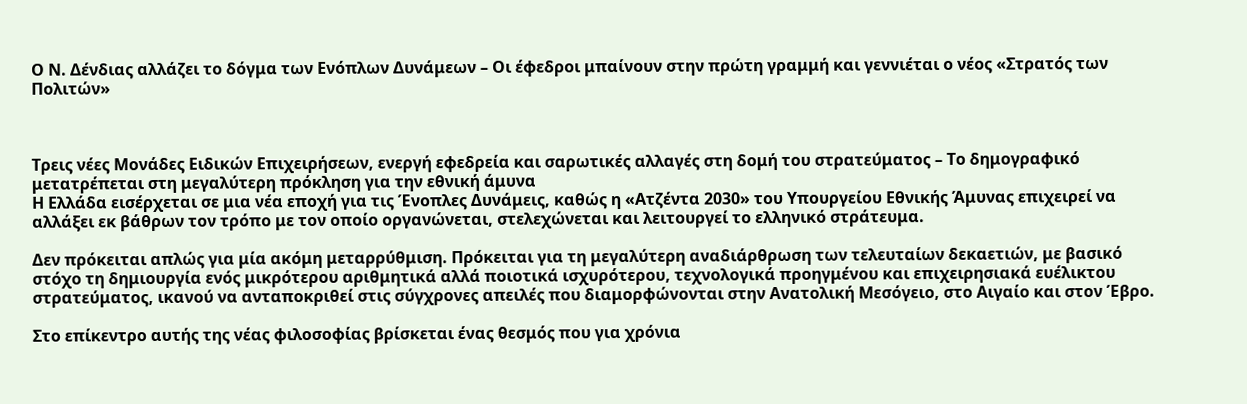Ο Ν. Δένδιας αλλάζει το δόγμα των Ενόπλων Δυνάμεων – Οι έφεδροι μπαίνουν στην πρώτη γραμμή και γεννιέται ο νέος «Στρατός των Πολιτών»



Τρεις νέες Μονάδες Ειδικών Επιχειρήσεων, ενεργή εφεδρεία και σαρωτικές αλλαγές στη δομή του στρατεύματος – Το δημογραφικό μετατρέπεται στη μεγαλύτερη πρόκληση για την εθνική άμυνα
Η Ελλάδα εισέρχεται σε μια νέα εποχή για τις Ένοπλες Δυνάμεις, καθώς η «Ατζέντα 2030» του Υπουργείου Εθνικής Άμυνας επιχειρεί να αλλάξει εκ βάθρων τον τρόπο με τον οποίο οργανώνεται, στελεχώνεται και λειτουργεί το ελληνικό στράτευμα.

Δεν πρόκειται απλώς για μία ακόμη μεταρρύθμιση. Πρόκειται για τη μεγαλύτερη αναδιάρθρωση των τελευταίων δεκαετιών, με βασικό στόχο τη δημιουργία ενός μικρότερου αριθμητικά αλλά ποιοτικά ισχυρότερου, τεχνολογικά προηγμένου και επιχειρησιακά ευέλικτου στρατεύματος, ικανού να ανταποκριθεί στις σύγχρονες απειλές που διαμορφώνονται στην Ανατολική Μεσόγειο, στο Αιγαίο και στον Έβρο.

Στο επίκεντρο αυτής της νέας φιλοσοφίας βρίσκεται ένας θεσμός που για χρόνια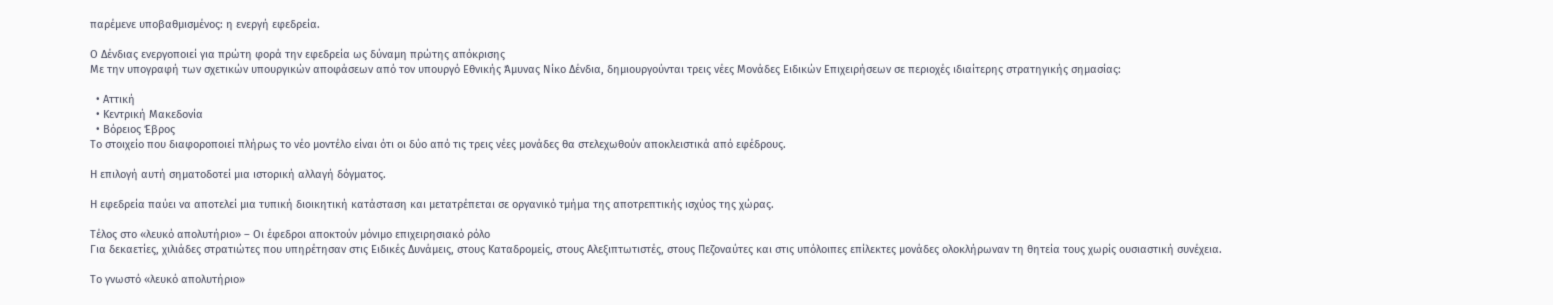παρέμενε υποβαθμισμένος: η ενεργή εφεδρεία.

Ο Δένδιας ενεργοποιεί για πρώτη φορά την εφεδρεία ως δύναμη πρώτης απόκρισης
Με την υπογραφή των σχετικών υπουργικών αποφάσεων από τον υπουργό Εθνικής Άμυνας Νίκο Δένδια, δημιουργούνται τρεις νέες Μονάδες Ειδικών Επιχειρήσεων σε περιοχές ιδιαίτερης στρατηγικής σημασίας:

  • Αττική
  • Κεντρική Μακεδονία
  • Βόρειος Έβρος
Το στοιχείο που διαφοροποιεί πλήρως το νέο μοντέλο είναι ότι οι δύο από τις τρεις νέες μονάδες θα στελεχωθούν αποκλειστικά από εφέδρους.

Η επιλογή αυτή σηματοδοτεί μια ιστορική αλλαγή δόγματος.

Η εφεδρεία παύει να αποτελεί μια τυπική διοικητική κατάσταση και μετατρέπεται σε οργανικό τμήμα της αποτρεπτικής ισχύος της χώρας.

Τέλος στο «λευκό απολυτήριο» – Οι έφεδροι αποκτούν μόνιμο επιχειρησιακό ρόλο
Για δεκαετίες, χιλιάδες στρατιώτες που υπηρέτησαν στις Ειδικές Δυνάμεις, στους Καταδρομείς, στους Αλεξιπτωτιστές, στους Πεζοναύτες και στις υπόλοιπες επίλεκτες μονάδες ολοκλήρωναν τη θητεία τους χωρίς ουσιαστική συνέχεια.

Το γνωστό «λευκό απολυτήριο»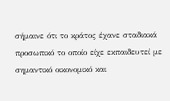σήμαινε ότι το κράτος έχανε σταδιακά προσωπικό το οποίο είχε εκπαιδευτεί με σημαντικό οικονομικό και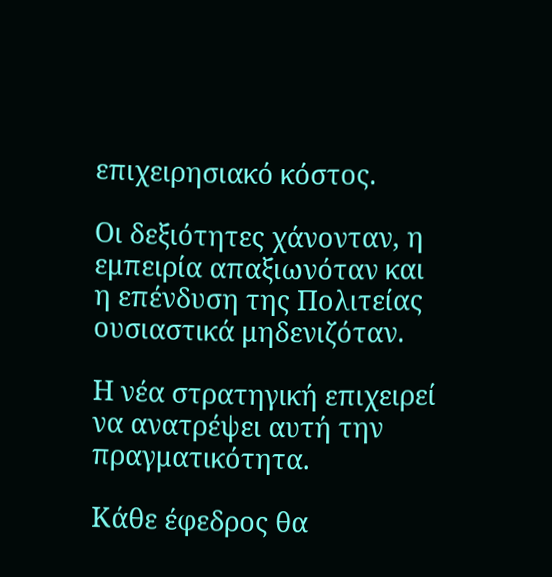επιχειρησιακό κόστος.

Οι δεξιότητες χάνονταν, η εμπειρία απαξιωνόταν και η επένδυση της Πολιτείας ουσιαστικά μηδενιζόταν.

Η νέα στρατηγική επιχειρεί να ανατρέψει αυτή την πραγματικότητα.

Κάθε έφεδρος θα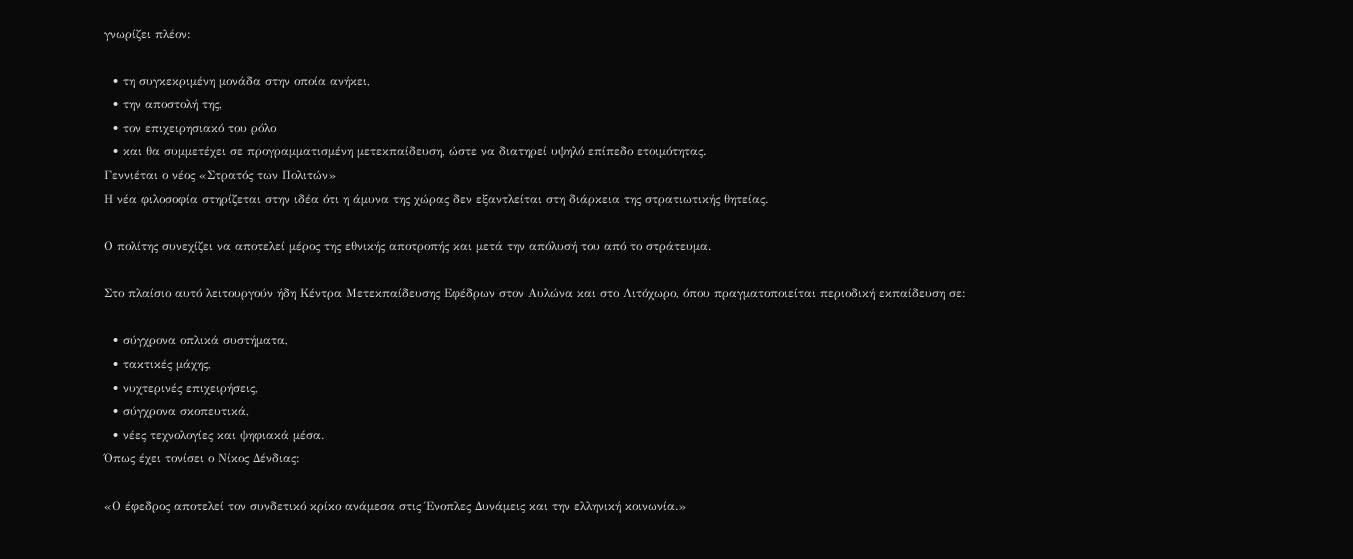γνωρίζει πλέον:

  • τη συγκεκριμένη μονάδα στην οποία ανήκει,
  • την αποστολή της,
  • τον επιχειρησιακό του ρόλο
  • και θα συμμετέχει σε προγραμματισμένη μετεκπαίδευση, ώστε να διατηρεί υψηλό επίπεδο ετοιμότητας.
Γεννιέται ο νέος «Στρατός των Πολιτών»
Η νέα φιλοσοφία στηρίζεται στην ιδέα ότι η άμυνα της χώρας δεν εξαντλείται στη διάρκεια της στρατιωτικής θητείας.

Ο πολίτης συνεχίζει να αποτελεί μέρος της εθνικής αποτροπής και μετά την απόλυσή του από το στράτευμα.

Στο πλαίσιο αυτό λειτουργούν ήδη Κέντρα Μετεκπαίδευσης Εφέδρων στον Αυλώνα και στο Λιτόχωρο, όπου πραγματοποιείται περιοδική εκπαίδευση σε:

  • σύγχρονα οπλικά συστήματα,
  • τακτικές μάχης,
  • νυχτερινές επιχειρήσεις,
  • σύγχρονα σκοπευτικά,
  • νέες τεχνολογίες και ψηφιακά μέσα.
Όπως έχει τονίσει ο Νίκος Δένδιας:

«Ο έφεδρος αποτελεί τον συνδετικό κρίκο ανάμεσα στις Ένοπλες Δυνάμεις και την ελληνική κοινωνία.»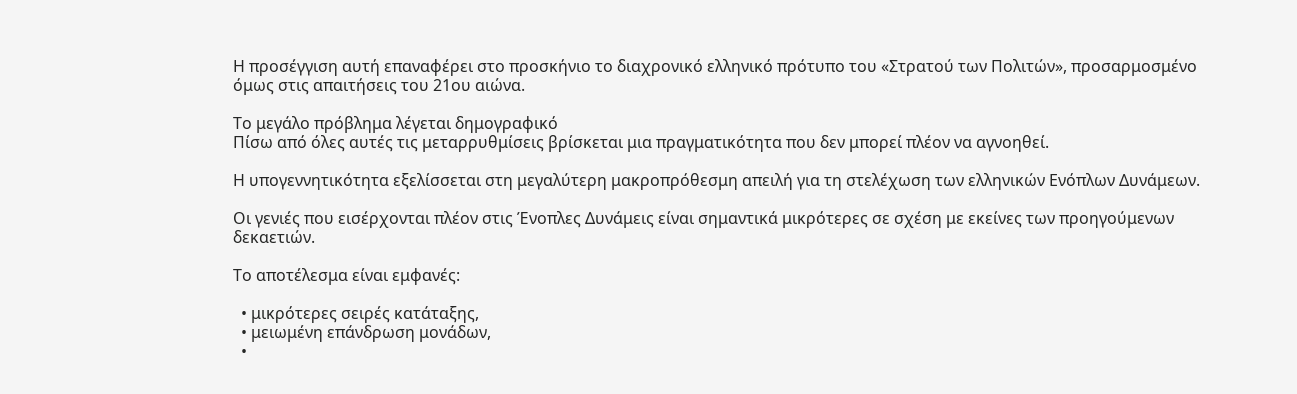Η προσέγγιση αυτή επαναφέρει στο προσκήνιο το διαχρονικό ελληνικό πρότυπο του «Στρατού των Πολιτών», προσαρμοσμένο όμως στις απαιτήσεις του 21ου αιώνα.

Το μεγάλο πρόβλημα λέγεται δημογραφικό
Πίσω από όλες αυτές τις μεταρρυθμίσεις βρίσκεται μια πραγματικότητα που δεν μπορεί πλέον να αγνοηθεί.

Η υπογεννητικότητα εξελίσσεται στη μεγαλύτερη μακροπρόθεσμη απειλή για τη στελέχωση των ελληνικών Ενόπλων Δυνάμεων.

Οι γενιές που εισέρχονται πλέον στις Ένοπλες Δυνάμεις είναι σημαντικά μικρότερες σε σχέση με εκείνες των προηγούμενων δεκαετιών.

Το αποτέλεσμα είναι εμφανές:

  • μικρότερες σειρές κατάταξης,
  • μειωμένη επάνδρωση μονάδων,
  •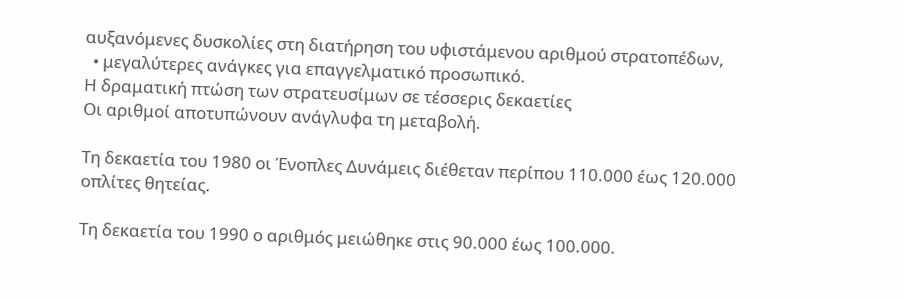αυξανόμενες δυσκολίες στη διατήρηση του υφιστάμενου αριθμού στρατοπέδων,
  • μεγαλύτερες ανάγκες για επαγγελματικό προσωπικό.
Η δραματική πτώση των στρατευσίμων σε τέσσερις δεκαετίες
Οι αριθμοί αποτυπώνουν ανάγλυφα τη μεταβολή.

Τη δεκαετία του 1980 οι Ένοπλες Δυνάμεις διέθεταν περίπου 110.000 έως 120.000 οπλίτες θητείας.

Τη δεκαετία του 1990 ο αριθμός μειώθηκε στις 90.000 έως 100.000.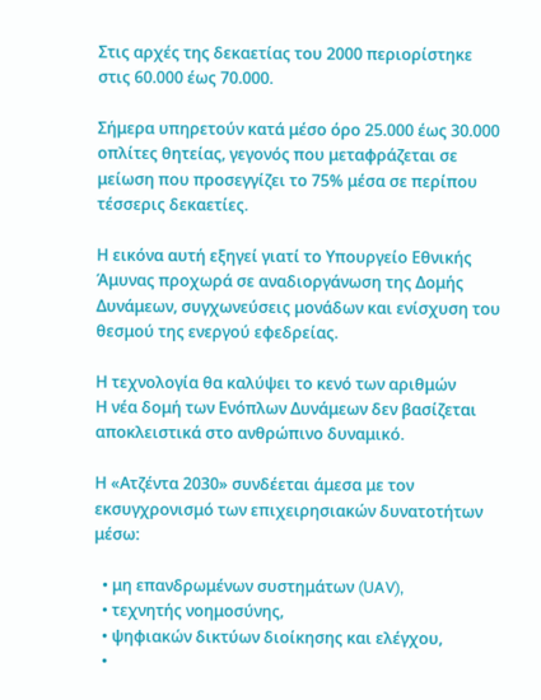Στις αρχές της δεκαετίας του 2000 περιορίστηκε στις 60.000 έως 70.000.

Σήμερα υπηρετούν κατά μέσο όρο 25.000 έως 30.000 οπλίτες θητείας, γεγονός που μεταφράζεται σε μείωση που προσεγγίζει το 75% μέσα σε περίπου τέσσερις δεκαετίες.

Η εικόνα αυτή εξηγεί γιατί το Υπουργείο Εθνικής Άμυνας προχωρά σε αναδιοργάνωση της Δομής Δυνάμεων, συγχωνεύσεις μονάδων και ενίσχυση του θεσμού της ενεργού εφεδρείας.

Η τεχνολογία θα καλύψει το κενό των αριθμών
Η νέα δομή των Ενόπλων Δυνάμεων δεν βασίζεται αποκλειστικά στο ανθρώπινο δυναμικό.

Η «Ατζέντα 2030» συνδέεται άμεσα με τον εκσυγχρονισμό των επιχειρησιακών δυνατοτήτων μέσω:

  • μη επανδρωμένων συστημάτων (UAV),
  • τεχνητής νοημοσύνης,
  • ψηφιακών δικτύων διοίκησης και ελέγχου,
  •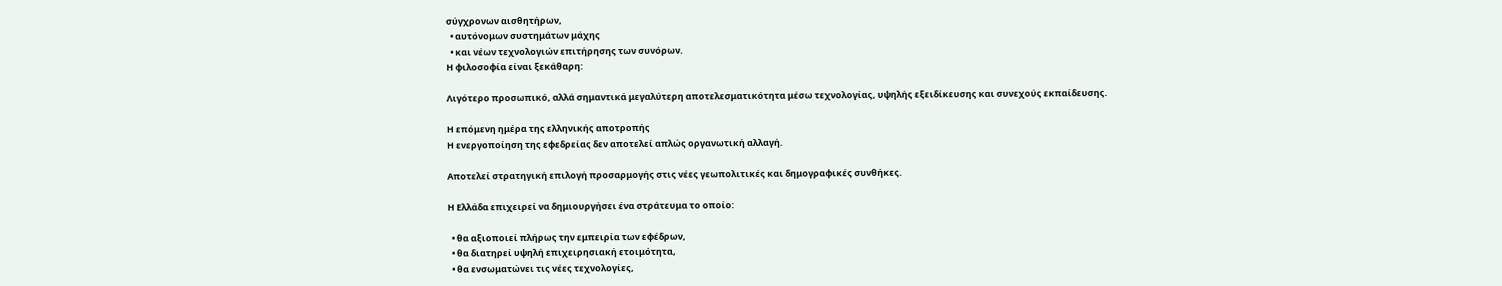σύγχρονων αισθητήρων,
  • αυτόνομων συστημάτων μάχης
  • και νέων τεχνολογιών επιτήρησης των συνόρων.
Η φιλοσοφία είναι ξεκάθαρη:

Λιγότερο προσωπικό, αλλά σημαντικά μεγαλύτερη αποτελεσματικότητα μέσω τεχνολογίας, υψηλής εξειδίκευσης και συνεχούς εκπαίδευσης.

Η επόμενη ημέρα της ελληνικής αποτροπής
Η ενεργοποίηση της εφεδρείας δεν αποτελεί απλώς οργανωτική αλλαγή.

Αποτελεί στρατηγική επιλογή προσαρμογής στις νέες γεωπολιτικές και δημογραφικές συνθήκες.

Η Ελλάδα επιχειρεί να δημιουργήσει ένα στράτευμα το οποίο:

  • θα αξιοποιεί πλήρως την εμπειρία των εφέδρων,
  • θα διατηρεί υψηλή επιχειρησιακή ετοιμότητα,
  • θα ενσωματώνει τις νέες τεχνολογίες,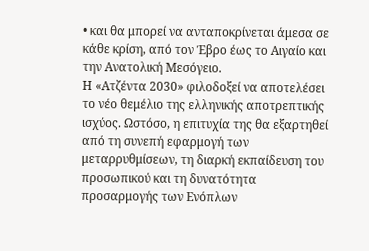• και θα μπορεί να ανταποκρίνεται άμεσα σε κάθε κρίση, από τον Έβρο έως το Αιγαίο και την Ανατολική Μεσόγειο.
Η «Ατζέντα 2030» φιλοδοξεί να αποτελέσει το νέο θεμέλιο της ελληνικής αποτρεπτικής ισχύος. Ωστόσο, η επιτυχία της θα εξαρτηθεί από τη συνεπή εφαρμογή των μεταρρυθμίσεων, τη διαρκή εκπαίδευση του προσωπικού και τη δυνατότητα προσαρμογής των Ενόπλων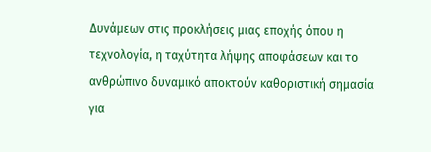Δυνάμεων στις προκλήσεις μιας εποχής όπου η τεχνολογία, η ταχύτητα λήψης αποφάσεων και το ανθρώπινο δυναμικό αποκτούν καθοριστική σημασία για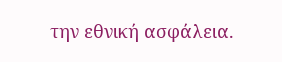την εθνική ασφάλεια.